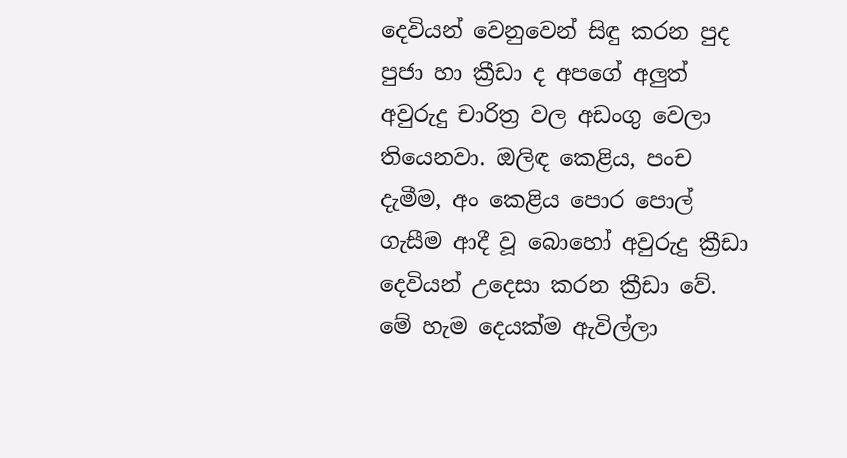දෙවියන් වෙනුවෙන් සිඳු කරන පුද පුජා හා ක්‍රීඩා ද අපගේ අලුත් අවුරුදු චාරිත්‍ර වල අඩංගු වෙලා තියෙනවා. ඔලිඳ කෙළිය, පංච දැමීම, අං කෙළිය පොර පොල් ගැසීම ආදී වූ බොහෝ අවුරුදු ක්‍රීඩා දෙවියන් උදෙසා කරන ක්‍රීඩා වේ. මේ හැම දෙයක්ම ඇවිල්ලා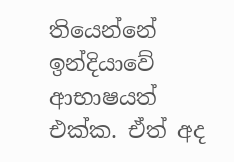තියෙන්නේ ඉන්දියාවේ ආභාෂයත් එක්ක. ඒත් අද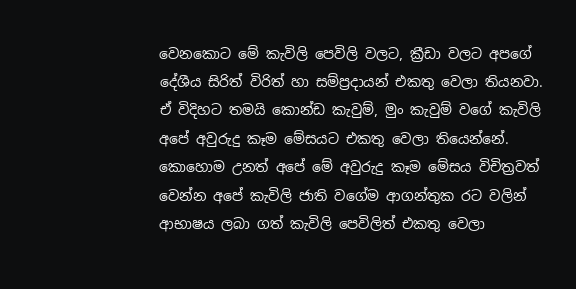වෙනකොට මේ කැවිලි පෙවිලි වලට, ක්‍රීඩා වලට අපගේ දේශීය සිරිත් විරිත් හා සම්ප්‍රදායන් එකතු වෙලා තියනවා. ඒ විදිහට තමයි කොන්ඩ කැවුම්, මුං කැවුම් වගේ කැවිලි අපේ අවුරුදු කෑම මේසයට එකතු වෙලා තියෙන්නේ. කොහොම උනත් අපේ මේ අවුරුදු කෑම මේසය විචිත්‍රවත් වෙන්න අපේ කැවිලි ජාති වගේම ආගන්තුක රට වලින් ආභාෂය ලබා ගත් කැවිලි පෙවිලිත් එකතු වෙලා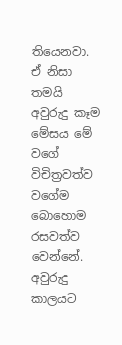තියෙනවා. ඒ නිසා තමයි අවුරුදු කෑම මේසය මේ වගේ විචිත්‍රවත්ව වගේම බොහොම රසවත්ව වෙන්නේ. අවුරුදු කාලයට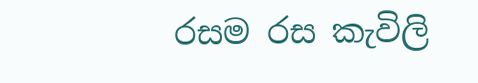රසම රස කැවිලි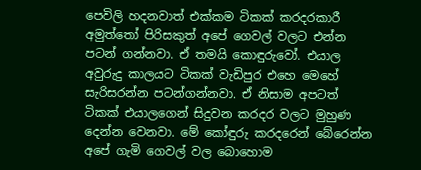පෙවිලි හදනවාත් එක්කම ටිකක් කරදරකාරී අමුත්තෝ පිරිසකුත් අපේ ගෙවල් වලට එන්න පටන් ගන්නවා. ඒ තමයි කොඳුරුවෝ. එයාල අවුරුදු කාලයට ටිකක් වැඩිපුර එහෙ මෙහේ සැරිසරන්න පටන්ගන්නවා. ඒ නිසාම අපටත් ටිකක් එයාලගෙන් සිදුවන කරදර වලට මුහුණ දෙන්න වෙනවා. මේ කෝඳුරු කරදරෙන් බේරෙන්න අපේ ගැමි ගෙවල් වල බොහොම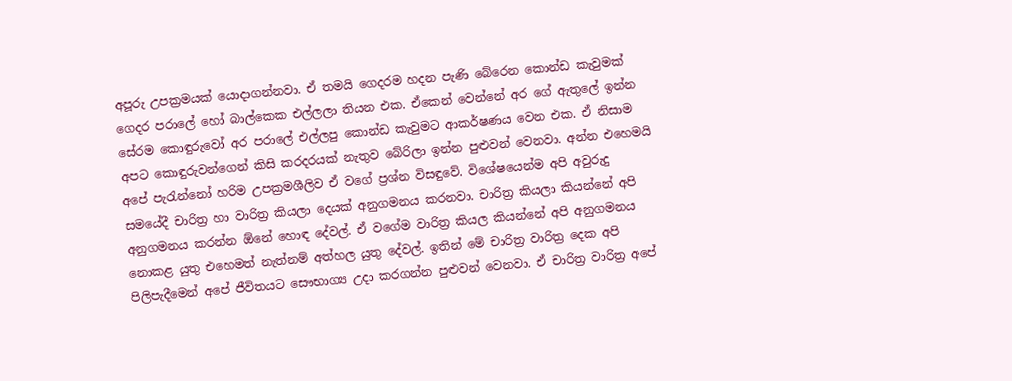අපූරු උපක්‍රමයක් යොදාගන්නවා. ඒ තමයි ගෙදරම හදන පැණි බේරෙන කොන්ඩ කැවුමක් ගෙදර පරාලේ හෝ බාල්කෙක එල්ලලා තියන එක. ඒකෙන් වෙන්නේ අර ගේ ඇතුලේ ඉන්න සේරම කොඳුරුවෝ අර පරාලේ එල්ලපු කොන්ඩ කැවුමට ආකර්ෂණය වෙන එක. ඒ නිසාම අපට කොඳුරුවන්ගෙන් කිසි කරදරයක් නැතුව බේරිලා ඉන්න පුළුවන් වෙනවා. අන්න එහෙමයි අපේ පැරැන්නෝ හරිම උපක්‍රමශීලිව ඒ වගේ ප්‍රශ්න විසඳුවේ. විශේෂයෙන්ම අපි අවුරුදු සමයේදී චාරිත්‍ර හා වාරිත්‍ර කියලා දෙයක් අනුගමනය කරනවා. චාරිත්‍ර කියලා කියන්නේ අපි අනුගමනය කරන්න ඕනේ හොඳ දේවල්. ඒ වගේම වාරිත්‍ර කියල කියන්නේ අපි අනුගමනය නොකළ යුතු එහෙමත් නැත්නම් අත්හල යුතු දේවල්. ඉතින් මේ චාරිත්‍ර වාරිත්‍ර දෙක අපි පිලිපැදීමෙන් අපේ ජීවිතයට සෞභාග්‍ය උදා කරගන්න පුළුවන් වෙනවා. ඒ චාරිත්‍ර වාරිත්‍ර අපේ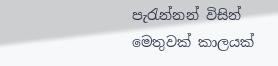පැරැන්නන් විසින් මෙතුවක් කාලයක්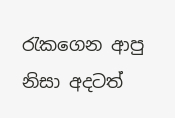රැකගෙන ආපු නිසා අදටත්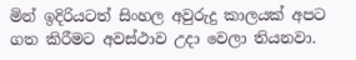මින් ඉදිරියටත් සිංහල අවුරුදු කාලයක් අපට ගත කිරීමට අවස්ථාව උදා වෙලා තියනවා.